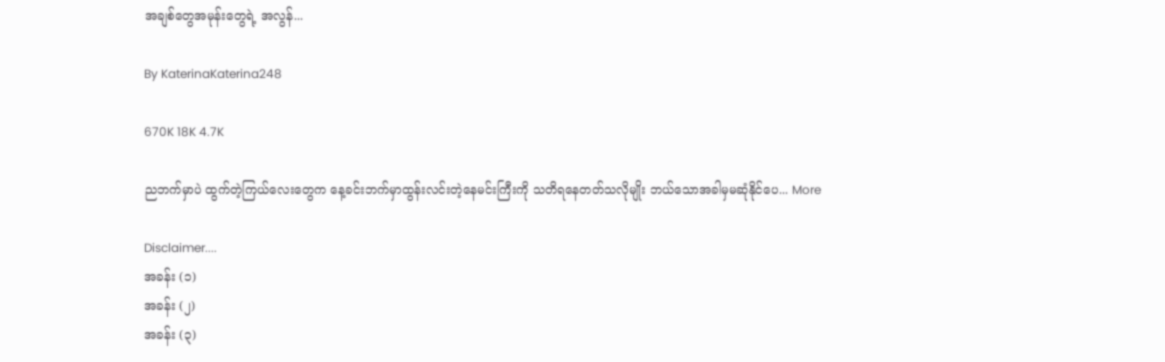အချစ်တွေအမုန်းတွေရဲ့ အလွန်...

By KaterinaKaterina248

670K 18K 4.7K

ညဘက်မှာပဲ ထွက်တဲ့ကြယ်လေးတွေက နေ့ခင်းဘက်မှာထွန်းလင်းတဲ့နေမင်းကြီးကို သတိရနေတတ်သလိုမျိုး ဘယ်သောအခါမှမဆုံနိုင်ပေ... More

Disclaimer....
အခန်း (၁)
အခန်း (၂)
အခန်း (၃)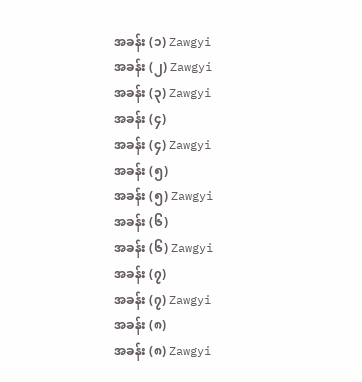အခန်း (၁) Zawgyi
အခန်း (၂) Zawgyi
အခန်း (၃) Zawgyi
အခန်း (၄)
အခန်း (၄) Zawgyi
အခန်း (၅)
အခန်း (၅) Zawgyi
အခန်း (၆)
အခန်း (၆) Zawgyi
အခန်း (၇)
အခန်း (၇) Zawgyi
အခန်း (၈)
အခန်း (၈) Zawgyi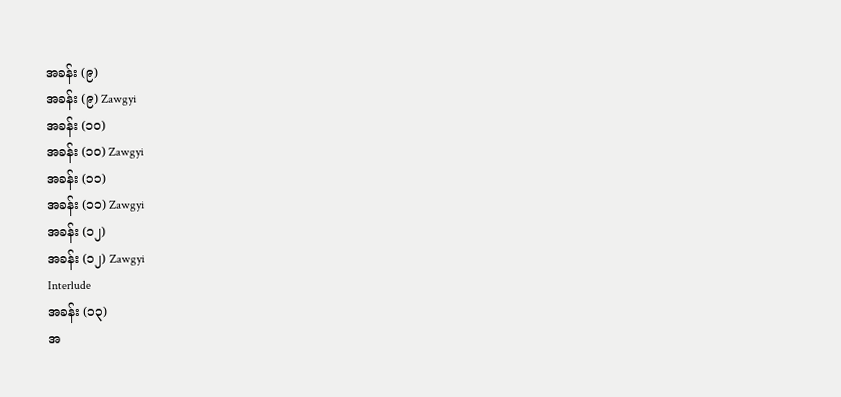အခန်း (၉)
အခန်း (၉) Zawgyi
အခန်း (၁၀)
အခန်း (၁၀) Zawgyi
အခန်း (၁၁)
အခန်း (၁၁) Zawgyi
အခန်း (၁၂)
အခန်း (၁၂) Zawgyi
Interlude
အခန်း (၁၃)
အ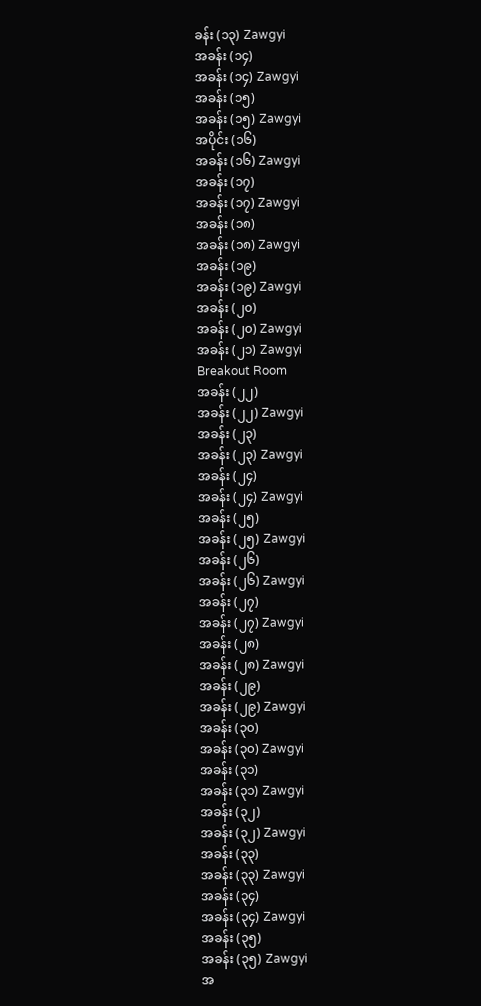ခန်း (၁၃) Zawgyi
အခန်း (၁၄)
အခန်း (၁၄) Zawgyi
အခန်း (၁၅)
အခန်း (၁၅) Zawgyi
အပိုင်း (၁၆)
အခန်း (၁၆) Zawgyi
အခန်း (၁၇)
အခန်း (၁၇) Zawgyi
အခန်း (၁၈)
အခန်း (၁၈) Zawgyi
အခန်း (၁၉)
အခန်း (၁၉) Zawgyi
အခန်း (၂၀)
အခန်း (၂၀) Zawgyi
အခန်း (၂၁) Zawgyi
Breakout Room
အခန်း (၂၂)
အခန်း (၂၂) Zawgyi
အခန်း (၂၃)
အခန်း (၂၃) Zawgyi
အခန်း (၂၄)
အခန်း (၂၄) Zawgyi
အခန်း (၂၅)
အခန်း (၂၅) Zawgyi
အခန်း (၂၆)
အခန်း (၂၆) Zawgyi
အခန်း (၂၇)
အခန်း (၂၇) Zawgyi
အခန်း (၂၈)
အခန်း (၂၈) Zawgyi
အခန်း (၂၉)
အခန်း (၂၉) Zawgyi
အခန်း (၃၀)
အခန်း (၃၀) Zawgyi
အခန်း (၃၁)
အခန်း (၃၁) Zawgyi
အခန်း (၃၂)
အခန်း (၃၂) Zawgyi
အခန်း (၃၃)
အခန်း (၃၃) Zawgyi
အခန်း (၃၄)
အခန်း (၃၄) Zawgyi
အခန်း (၃၅)
အခန်း (၃၅) Zawgyi
အ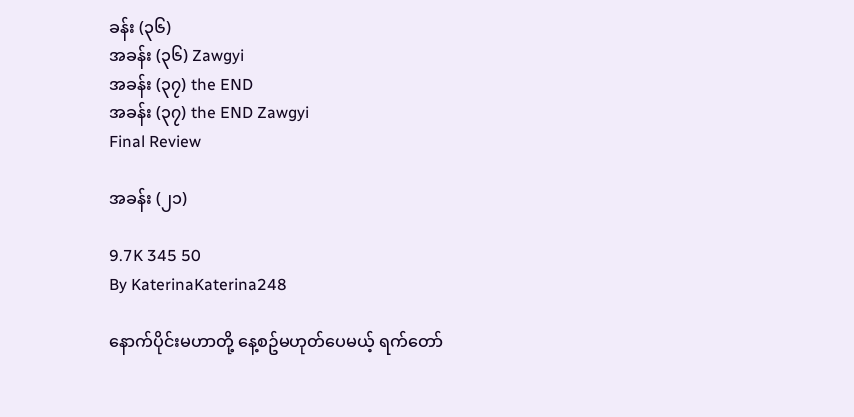ခန်း (၃၆)
အခန်း (၃၆) Zawgyi
အခန်း (၃၇) the END
အခန်း (၃၇) the END Zawgyi
Final Review

အခန်း (၂၁)

9.7K 345 50
By KaterinaKaterina248

နောက်ပိုင်းမဟာတို့ နေ့စဥ်မဟုတ်ပေမယ့် ရက်တော်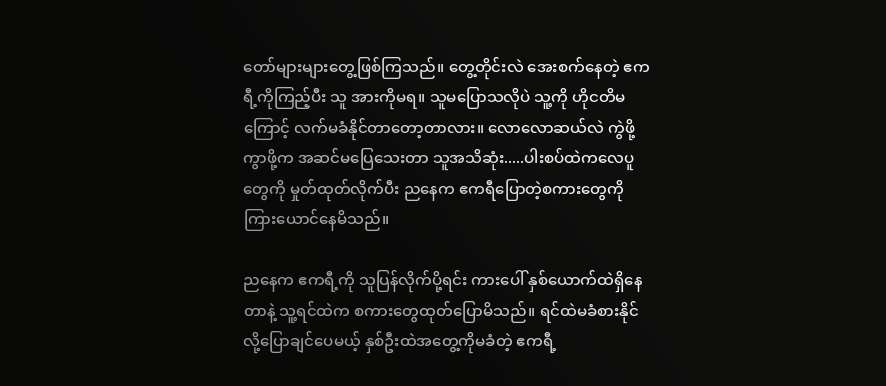တော်များများတွေ့ဖြစ်ကြသည်။ တွေ့တိုင်းလဲ အေးစက်နေတဲ့ ဧကရီ့ကိုကြည့်ပီး သူ အားကိုမရ။ သူမပြောသလိုပဲ သူ့ကို ဟိုငတိမကြောင့် လက်မခံနိုင်တာတော့တာလား။ လောလောဆယ်လဲ ကွဲဖို့ကွာဖို့က အဆင်မပြေသေးတာ သူအသိဆုံး.....ပါးစပ်ထဲကလေပူတွေကို မှုတ်ထုတ်လိုက်ပီး ညနေက ဧကရီပြောတဲ့စကားတွေကိုကြားယောင်နေမိသည်။

ညနေက ဧကရီ့ကို သူပြန်လိုက်ပို့ရင်း ကားပေါ် နှစ်ယောက်ထဲရှိနေတာနဲ့ သူ့ရင်ထဲက စကားတွေထုတ်ပြောမိသည်။ ရင်ထဲမခံစားနိုင်လို့ပြောချင်ပေမယ့် နှစ်ဦးထဲအတွေ့ကိုမခံတဲ့ ဧကရီ့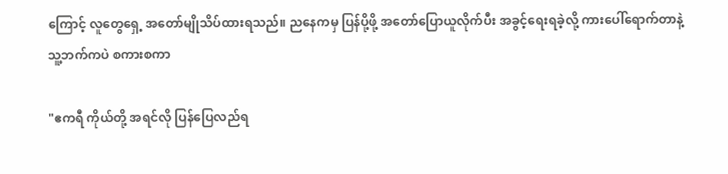ကြောင့် လူတွေရှေ့ အတော်မျိုသိပ်ထားရသည်။ ညနေကမှ ပြန်ပို့ဖို့ အတော်ပြောယူလိုက်ပီး အခွင့်ရေးရခဲ့လို့ ကားပေါ်ရောက်တာနဲ့ သူ့ဘက်ကပဲ စကားစကာ

"ဧကရီ ကိုယ်တို့ အရင်လို ပြန်ပြေလည်ရ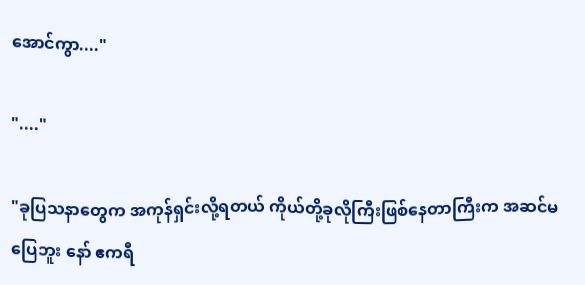အောင်ကွာ...."

"...."

"ခုပြသနာတွေက အကုန်ရှင်းလို့ရတယ် ကိုယ်တို့ခုလိုကြီးဖြစ်နေတာကြီးက အဆင်မပြေဘူး နော် ဧကရီ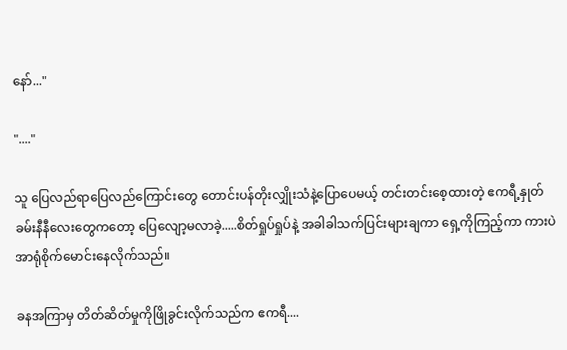နော်..."

"...."

သူ ပြေလည်ရာပြေလည်ကြောင်းတွေ တောင်းပန်တိုးလျှိုးသံနဲ့ပြောပေမယ့် တင်းတင်းစေ့ထားတဲ့ ဧကရီ့နှုတ်ခမ်းနီနီလေးတွေကတော့ ပြေလျော့မလာခဲ့.....စိတ်ရှုပ်ရှုပ်နဲ့ အခါခါသက်ပြင်းများချကာ ရှေ့ကိုကြည့်ကာ ကားပဲအာရုံစိုက်မောင်းနေလိုက်သည်။

ခနအကြာမှ တိတ်ဆိတ်မှုကိုဖြိုခွင်းလိုက်သည်က ဧကရီ....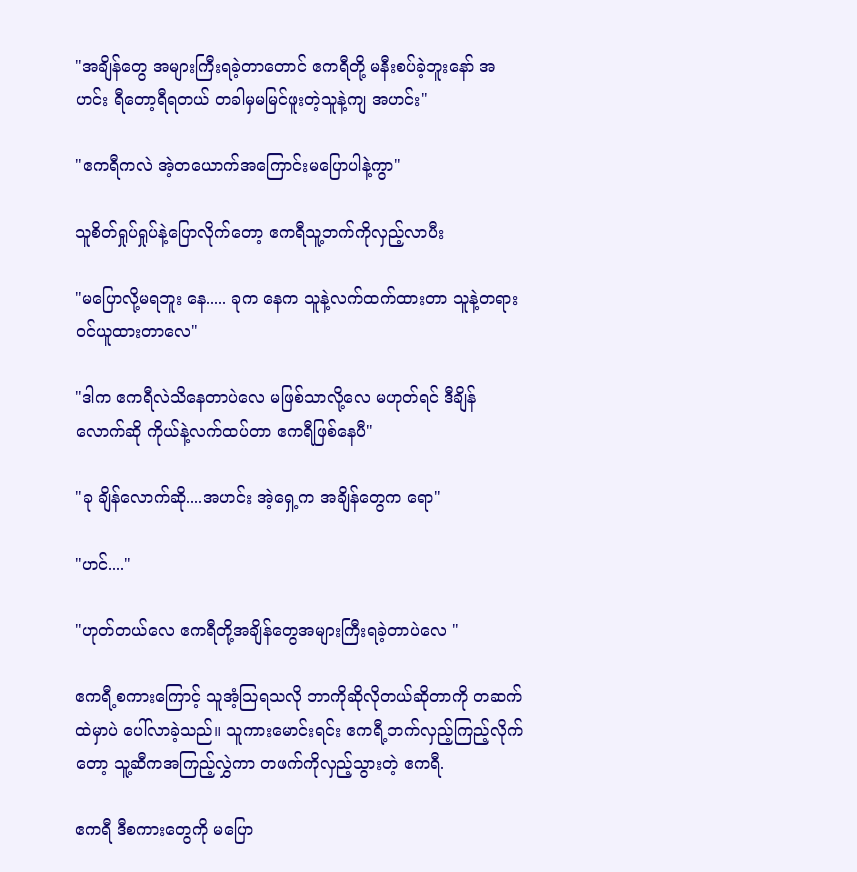"အချိန်တွေ အများကြီးရခဲ့တာတောင် ဧကရီတို့ မနီးစပ်ခဲ့ဘူးနော် အဟင်း ရီတော့ရီရတယ် တခါမှမမြင်ဖူးတဲ့သူနဲ့ကျ အဟင်း"

"ဧကရီကလဲ အဲ့တယောက်အကြောင်းမပြောပါနဲ့ကွာ"

သူစိတ်ရှုပ်ရှုပ်နဲ့ပြောလိုက်တော့ ဧကရီသူ့ဘက်ကိုလှည့်လာပီး

"မပြောလို့မရဘူး နေ..... ခုက နေက သူနဲ့လက်ထက်ထားတာ သူနဲ့တရားဝင်ယူထားတာလေ"

"ဒါက ဧကရီလဲသိနေတာပဲလေ မဖြစ်သာလို့လေ မဟုတ်ရင် ဒီချိန်လောက်ဆို ကိုယ်နဲ့လက်ထပ်တာ ဧကရီဖြစ်နေပီ"

"ခု ချိန်လောက်ဆို....အဟင်း အဲ့ရှေ့က အချိန်တွေက ရော"

"ဟင်...."

"ဟုတ်တယ်လေ ဧကရီတို့အချိန်တွေအများကြီးရခဲ့တာပဲလေ "

ဧကရီ့စကားကြောင့် သူအံ့သြရသလို ဘာကိုဆိုလိုတယ်ဆိုတာကို တဆက်ထဲမှာပဲ ပေါ်လာခဲ့သည်။ သူကားမောင်းရင်း ဧကရီ့ဘက်လှည့်ကြည့်လိုက်တော့ သူ့ဆီကအကြည့်လွှဲကာ တဖက်ကိုလှည့်သွားတဲ့ ဧကရီ.

ဧကရီ ဒီစကားတွေကို မပြော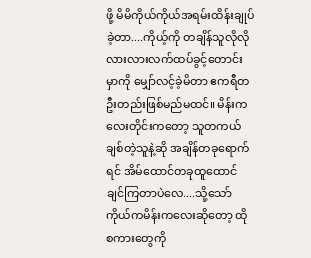ဖို့ မိမိကိုယ်ကိုယ်အရမ်းထိန်းချုပ်ခဲ့တာ....ကိုယ့်ကို တချိန်သူလိုလိုလားလားလက်ထပ်ခွင့်တောင်းမှာကို မျှော်လင့်ခဲ့မိတာ ဧကရီတဦးတည်းဖြစ်မည်မထင်။ မိန်းကလေးတိုင်းကတော့ သူတကယ်ချစ်တဲ့သူနဲ့ဆို အချိန်တခုရောက်ရင် အိမ်ထောင်တခုထူထောင်ချင်ကြတာပဲလေ....သို့သော် ကိုယ်ကမိန်းကလေးဆိုတော့ ထိုစကားတွေကို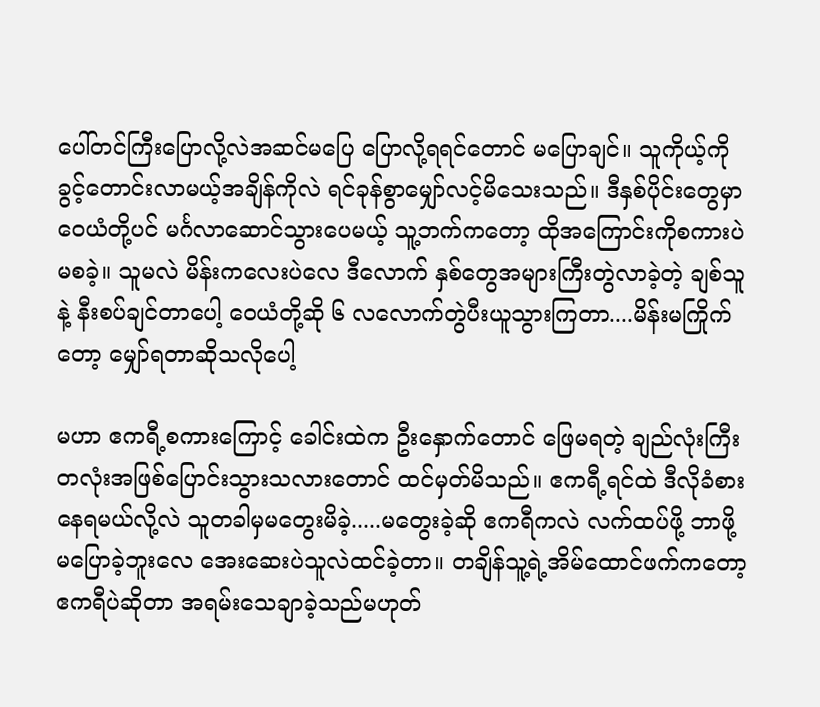ပေါ်တင်ကြီးပြောလို့လဲအဆင်မပြေ ပြောလို့ရရင်တောင် မပြောချင်။ သူကိုယ့်ကို ခွင့်တောင်းလာမယ့်အချိန်ကိုလဲ ရင်ခုန်စွာမျှော်လင့်မိသေးသည်။ ဒီနှစ်ပိုင်းတွေမှာ ဝေယံတို့ပင် မင်္ဂလာဆောင်သွားပေမယ့် သူ့ဘက်ကတော့ ထိုအကြောင်းကိုစကားပဲ မစခဲ့။ သူမလဲ မိန်းကလေးပဲလေ ဒီလောက် နှစ်တွေအများကြီးတွဲလာခဲ့တဲ့ ချစ်သူနဲ့ နီးစပ်ချင်တာပေါ့ ဝေယံတို့ဆို ၆ လလောက်တွဲပီးယူသွားကြတာ....မိန်းမကြိုက်တော့ မျှော်ရတာဆိုသလိုပေါ့

မဟာ ဧကရီ့စကားကြောင့် ခေါင်းထဲက ဦးနှောက်တောင် ဖြေမရတဲ့ ချည်လုံးကြီးတလုံးအဖြစ်ပြောင်းသွားသလားတောင် ထင်မှတ်မိသည်။ ဧကရီ့ရင်ထဲ ဒီလိုခံစားနေရမယ်လို့လဲ သူတခါမှမတွေးမိခဲ့.....မတွေးခဲ့ဆို ဧကရီကလဲ လက်ထပ်ဖို့ ဘာဖို့ မပြောခဲ့ဘူးလေ အေးဆေးပဲသူလဲထင်ခဲ့တာ။ တချိန်သူ့ရဲ့အိမ်ထောင်ဖက်ကတော့ ဧကရီပဲဆိုတာ အရမ်းသေချာခဲ့သည်မဟုတ်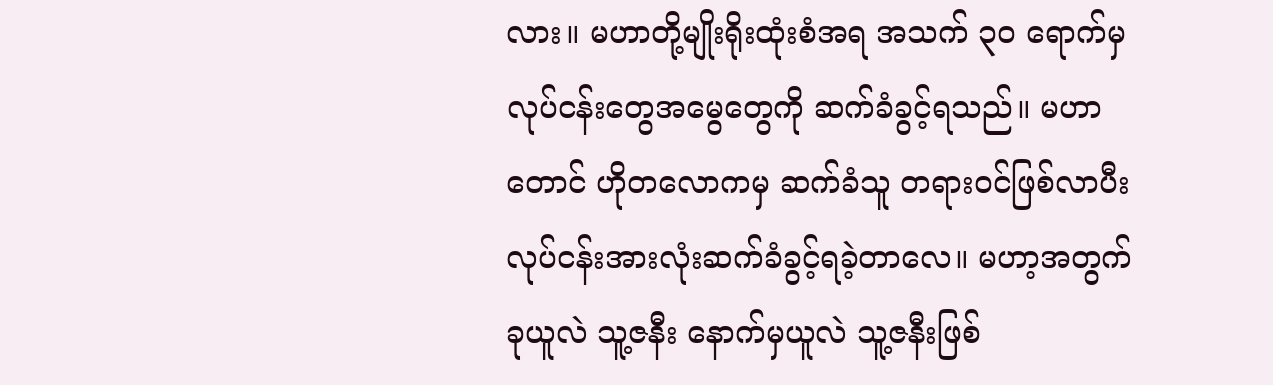လား။ မဟာတို့မျိုးရိုးထုံးစံအရ အသက် ၃၀ ရောက်မှ လုပ်ငန်းတွေအမွေတွေကို ဆက်ခံခွင့်ရသည်။ မဟာတောင် ဟိုတလောကမှ ဆက်ခံသူ တရားဝင်ဖြစ်လာပီး လုပ်ငန်းအားလုံးဆက်ခံခွင့်ရခဲ့တာလေ။ မဟာ့အတွက် ခုယူလဲ သူ့ဇနီး နောက်မှယူလဲ သူ့ဇနီးဖြစ်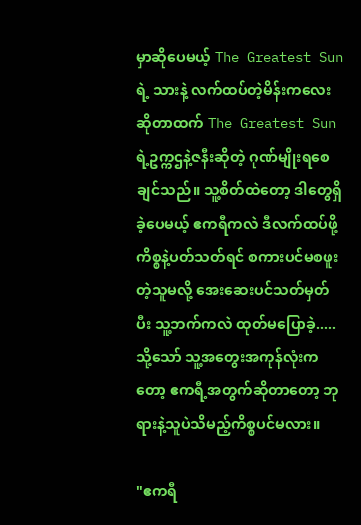မှာဆိုပေမယ့် The Greatest Sun ရဲ့ သားနဲ့ လက်ထပ်တဲ့မိန်းကလေးဆိုတာထက် The Greatest Sun ရဲ့ဥက္ကဌနဲ့ဇနီးဆိုတဲ့ ဂုဏ်မျိုးရစေချင်သည်။ သူ့စိတ်ထဲတော့ ဒါတွေရှိခဲ့ပေမယ့် ဧကရီကလဲ ဒီလက်ထပ်ဖို့ကိစ္စနဲ့ပတ်သတ်ရင် စကားပင်မစဖူးတဲ့သူမလို့ အေးဆေးပင်သတ်မှတ်ပီး သူ့ဘက်ကလဲ ထုတ်မပြောခဲ့.....သို့သော် သူ့အတွေးအကုန်လုံးကတော့ ဧကရီ့အတွက်ဆိုတာတော့ ဘုရားနဲ့သူပဲသိမည့်ကိစ္စပင်မလား။

"ဧကရီ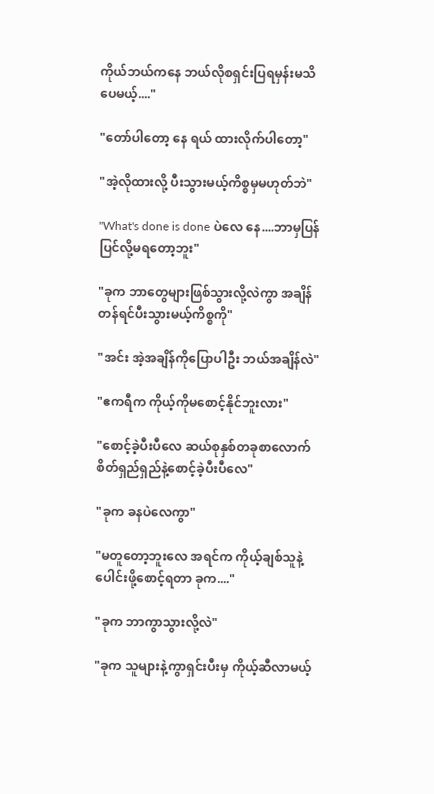ကိုယ်ဘယ်ကနေ ဘယ်လိုစရှင်းပြရမှန်းမသိပေမယ့်...."

"တော်ပါတော့ နေ ရယ် ထားလိုက်ပါတော့"

"အဲ့လိုထားလို့ ပီးသွားမယ့်ကိစ္စမှမဟုတ်ဘဲ"

"What's done is done ပဲလေ နေ....ဘာမှပြန်ပြင်လို့မရတော့ဘူး"

"ခုက ဘာတွေများဖြစ်သွားလို့လဲကွာ အချိန်တန်ရင်ပီးသွားမယ့်ကိစ္စကို"

"အင်း အဲ့အချိန်ကိုပြောပါဦး ဘယ်အချိန်လဲ"

"ဧကရီက ကိုယ့်ကိုမစောင့်နိုင်ဘူးလား"

"စောင့်ခဲ့ပီးပီလေ ဆယ်စုနှစ်တခုစာလောက် စိတ်ရှည်ရှည်နဲ့စောင့်ခဲ့ပီးပီလေ"

"ခုက ခနပဲလေကွာ"

"မတူတော့ဘူးလေ အရင်က ကိုယ့်ချစ်သူနဲ့ပေါင်းဖို့စောင့်ရတာ ခုက...."

"ခုက ဘာကွာသွားလို့လဲ"

"ခုက သူများနဲ့ကွာရှင်းပီးမှ ကိုယ့်ဆီလာမယ့်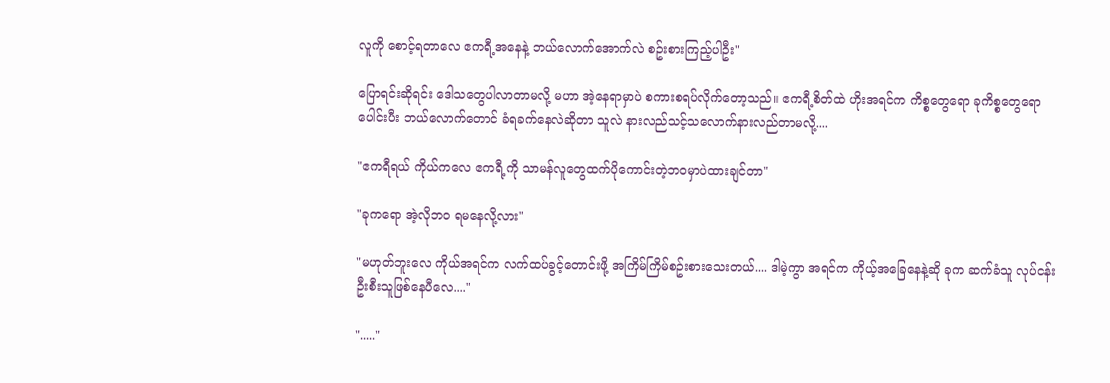လူကို စောင့်ရတာလေ ဧကရီ့အနေနဲ့ ဘယ်လောက်အောက်လဲ စဥ်းစားကြည့်ပါဦး"

ပြောရင်းဆိုရင်း ဒေါသတွေပါလာတာမလို့ မဟာ အဲ့နေရာမှာပဲ စကားစရပ်လိုက်တော့သည်။ ဧကရီ့စိတ်ထဲ ဟိုးအရင်က ကိစ္စတွေရော ခုကိစ္စတွေရောပေါင်းပီး ဘယ်လောက်တောင် ခံရခက်နေလဲဆိုတာ သူလဲ နားလည်သင့်သလောက်နားလည်တာမလို့....

"ဧကရီရယ် ကိုယ်ကလေ ဧကရီ့ကို သာမန်လူတွေထက်ပိုကောင်းတဲ့ဘဝမှာပဲထားချင်တာ"

"ခုကရော အဲ့လိုဘဝ ရမနေလို့လား"

"မဟုတ်ဘူးလေ ကိုယ်အရင်က လက်ထပ်ခွင့်တောင်းဖို့ အကြိမ်ကြိမ်စဥ်းစားသေးတယ်.... ဒါမဲ့ကွာ အရင်က ကိုယ့်အခြေနေနဲ့ဆို ခုက ဆက်ခံသူ လုပ်ငန်းဦးစီးသူဖြစ်နေပီလေ...."

"....."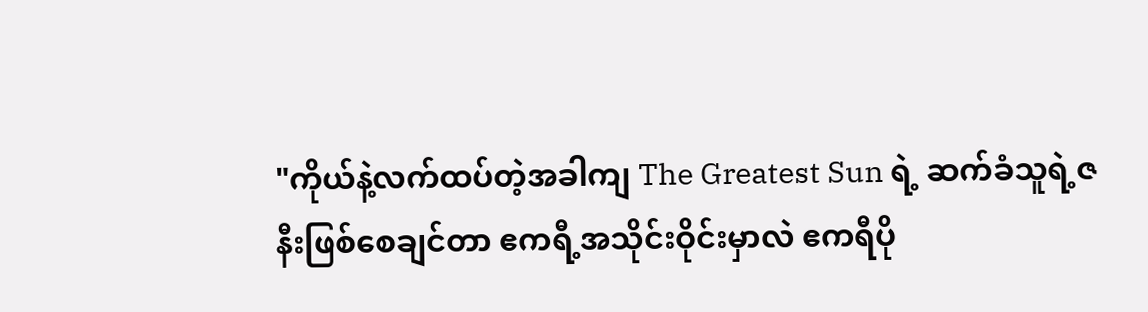"ကိုယ်နဲ့လက်ထပ်တဲ့အခါကျ The Greatest Sun ရဲ့ ဆက်ခံသူရဲ့ဇနီးဖြစ်စေချင်တာ ဧကရီ့အသိုင်းဝိုင်းမှာလဲ ဧကရီပို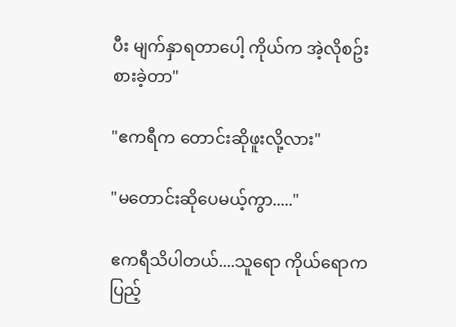ပီး မျက်နှာရတာပေါ့ ကိုယ်က အဲ့လိုစဥ်းစားခဲ့တာ"

"ဧကရီက တောင်းဆိုဖူးလို့လား"

"မတောင်းဆိုပေမယ့်ကွာ....."

ဧကရီသိပါတယ်....သူရော ကိုယ်ရောက ပြည့်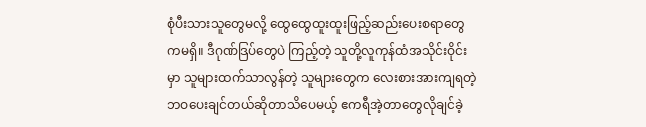စုံပီးသားသူတွေမလို့ ထွေထွေထူးထူးဖြည့်ဆည်းပေးစရာတွေကမရှိ။ ဒီဂုဏ်ဒြပ်တွေပဲ ကြည့်တဲ့ သူတို့လူကုန်ထံအသိုင်းဝိုင်းမှာ သူများထက်သာလွန်တဲ့ သူများတွေက လေးစားအားကျရတဲ့ ဘဝပေးချင်တယ်ဆိုတာသိပေမယ့် ဧကရီအဲ့တာတွေလိုချင်ခဲ့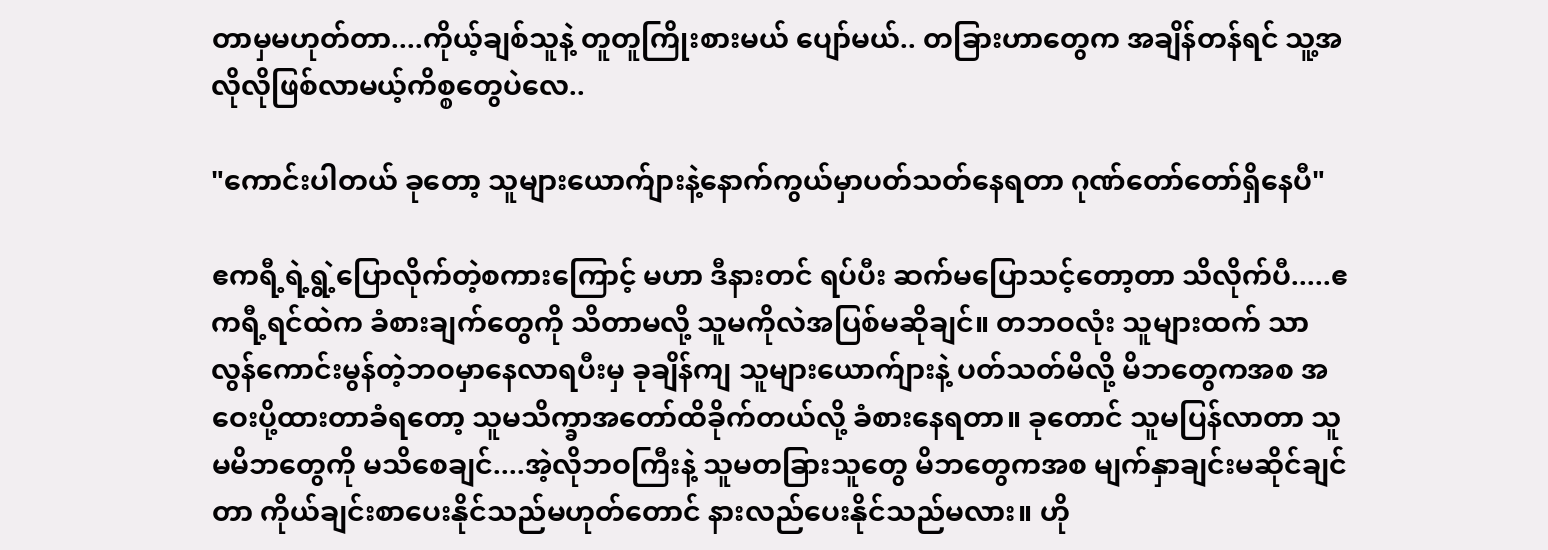တာမှမဟုတ်တာ....ကိုယ့်ချစ်သူနဲ့ တူတူကြိုးစားမယ် ပျော်မယ်.. တခြားဟာတွေက အချိန်တန်ရင် သူ့အလိုလိုဖြစ်လာမယ့်ကိစ္စတွေပဲလေ..

"ကောင်းပါတယ် ခုတော့ သူများယောက်ျားနဲ့နောက်ကွယ်မှာပတ်သတ်နေရတာ ဂုဏ်တော်တော်ရှိနေပီ"

ဧကရီ့ရဲ့ရွဲ့ပြောလိုက်တဲ့စကားကြောင့် မဟာ ဒီနားတင် ရပ်ပီး ဆက်မပြောသင့်တော့တာ သိလိုက်ပီ.....ဧကရီ့ရင်ထဲက ခံစားချက်တွေကို သိတာမလို့ သူမကိုလဲအပြစ်မဆိုချင်။ တဘဝလုံး သူများထက် သာလွန်ကောင်းမွန်တဲ့ဘဝမှာနေလာရပီးမှ ခုချိန်ကျ သူများယောက်ျားနဲ့ ပတ်သတ်မိလို့ မိဘတွေကအစ အဝေးပို့ထားတာခံရတော့ သူမသိက္ခာအတော်ထိခိုက်တယ်လို့ ခံစားနေရတာ။ ခုတောင် သူမပြန်လာတာ သူမမိဘတွေကို မသိစေချင်....အဲ့လိုဘဝကြီးနဲ့ သူမတခြားသူတွေ မိဘတွေကအစ မျက်နှာချင်းမဆိုင်ချင်တာ ကိုယ်ချင်းစာပေးနိုင်သည်မဟုတ်တောင် နားလည်ပေးနိုင်သည်မလား။ ဟို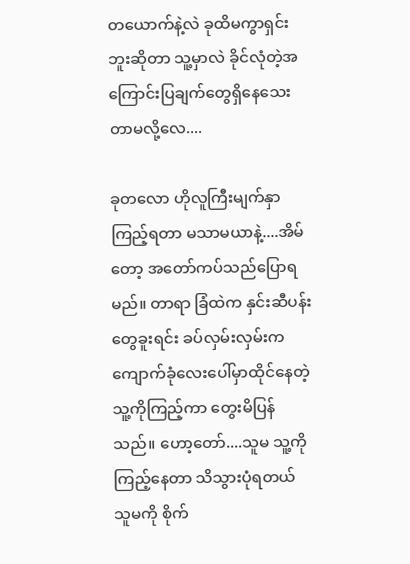တယောက်နဲ့လဲ ခုထိမကွာရှင်းဘူးဆိုတာ သူ့မှာလဲ ခိုင်လုံတဲ့အကြောင်းပြချက်တွေရှိနေသေးတာမလို့လေ....

ခုတလော ဟိုလူကြီးမျက်နှာ ကြည့်ရတာ မသာမယာနဲ့....အိမ်တော့ အတော်ကပ်သည်ပြောရမည်။ တာရာ ခြံထဲက နှင်းဆီပန်းတွေခူးရင်း ခပ်လှမ်းလှမ်းက ကျောက်ခုံလေးပေါ်မှာထိုင်နေတဲ့ သူ့ကိုကြည့်ကာ တွေးမိပြန်သည်။ ဟော့တော်....သူမ သူ့ကိုကြည့်နေတာ သိသွားပုံရတယ် သူမကို စိုက်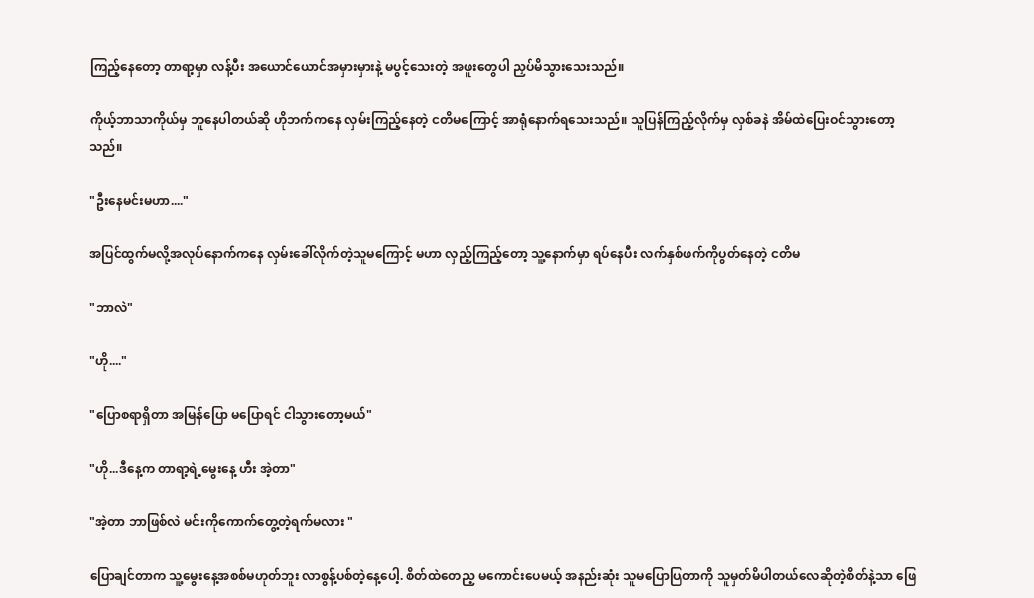ကြည့်နေတော့ တာရာ့မှာ လန့်ပီး အယောင်ယောင်အမှားမှားနဲ့ မပွင့်သေးတဲ့ အဖူးတွေပါ ညှပ်မိသွားသေးသည်။

ကိုယ့်ဘာသာကိုယ်မှ ဘူနေပါတယ်ဆို ဟိုဘက်ကနေ လှမ်းကြည့်နေတဲ့ ငတိမကြောင့် အာရုံနောက်ရသေးသည်။ သူပြန်ကြည့်လိုက်မှ လှစ်ခနဲ အိမ်ထဲပြေးဝင်သွားတော့သည်။

"ဦးနေမင်းမဟာ...."

အပြင်ထွက်မလို့အလုပ်နောက်ကနေ လှမ်းခေါ်လိုက်တဲ့သူမကြောင့် မဟာ လှည့်ကြည့်တော့ သူ့နောက်မှာ ရပ်နေပီး လက်နှစ်ဖက်ကိုပွတ်နေတဲ့ ငတိမ

"ဘာလဲ"

"ဟို...."

"ပြောစရာရှိတာ အမြန်ပြော မပြောရင် ငါသွားတော့မယ်"

"ဟို...ဒီနေ့က တာရာ့ရဲ့မွေးနေ့ ဟီး အဲ့တာ"

"အဲ့တာ ဘာဖြစ်လဲ မင်းကိုကောက်တွေ့တဲ့ရက်မလား "

ပြောချင်တာက သူ့မွေးနေ့အစစ်မဟုတ်ဘူး လာစွန့်ပစ်တဲ့နေ့ပေါ့. စိတ်ထဲတေည့ မကောင်းပေမယ့် အနည်းဆုံး သူမပြောပြတာကို သူမှတ်မိပါတယ်လေဆိုတဲ့စိတ်နဲ့သာ ဖြေ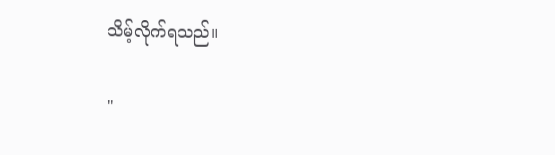သိမ့်လိုက်ရသည်။

"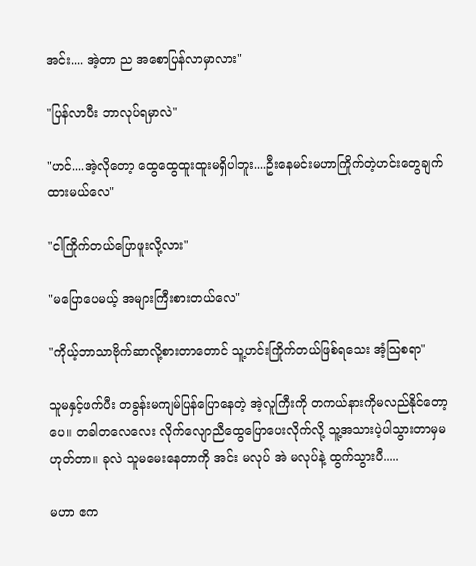အင်း.... အဲ့တာ ည အစောပြန်လာမှာလား"

"ပြန်လာပီး ဘာလုပ်ရမှာလဲ"

"ဟင်....အဲ့လိုတော့ ထွေထွေထူးထူးမရှိပါဘူး....ဦးနေမင်းမဟာကြိုက်တဲ့ဟင်းတွေချက်ထားမယ်လေ"

"ငါကြိုက်တယ်ပြောဖူးလို့လား"

"မပြောပေမယ့် အများကြီးစားတယ်လေ"

"ကိုယ့်ဘာသာဗိုက်ဆာလို့စားတာတောင် သူ့ဟင်းကြိုက်တယ်ဖြစ်ရသေး အံ့သြစရာ"

သူမနှင့်ဖက်ပီး တခွန်းမကျမ်ပြန်ပြောနေတဲ့ အဲ့လူကြီးကို တကယ်နားကိုမလည်နိုင်တော့ပေ။ တခါတလေလေး လိုက်လျောညီထွေပြောပေးလိုက်လို့ သူ့အသားပဲ့ပါသွားတာမှမဟုတ်တာ။ ခုလဲ သူမမေးနေတာကို အင်း မလုပ် အဲ မလုပ်နဲ့ ထွက်သွားပီ.....

မဟာ ဧက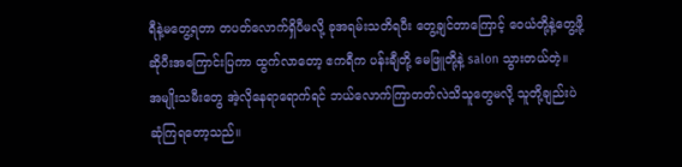ရီနဲ့မတွေ့ရတာ တပတ်လောက်ရှိပီမလို့ ခုအရမ်းသတိရပီး တွေ့ချင်တာကြောင့် ဝေယံတို့နဲ့တွေ့ဖို့ဆိုပီးအကြောင်းပြကာ ထွက်လာတော့ ဧကရီက ပန်းချီတို့ မေဖြူတို့နဲ့ salon သွားတယ်တဲ့။ အမျိုးသမီးတွေ အဲ့လိုနေရာရောက်ရင် ဘယ်လောက်ကြာတတ်လဲသိသူတွေမလို့ သူတို့ချည်းပဲဆုံကြရတော့သည်။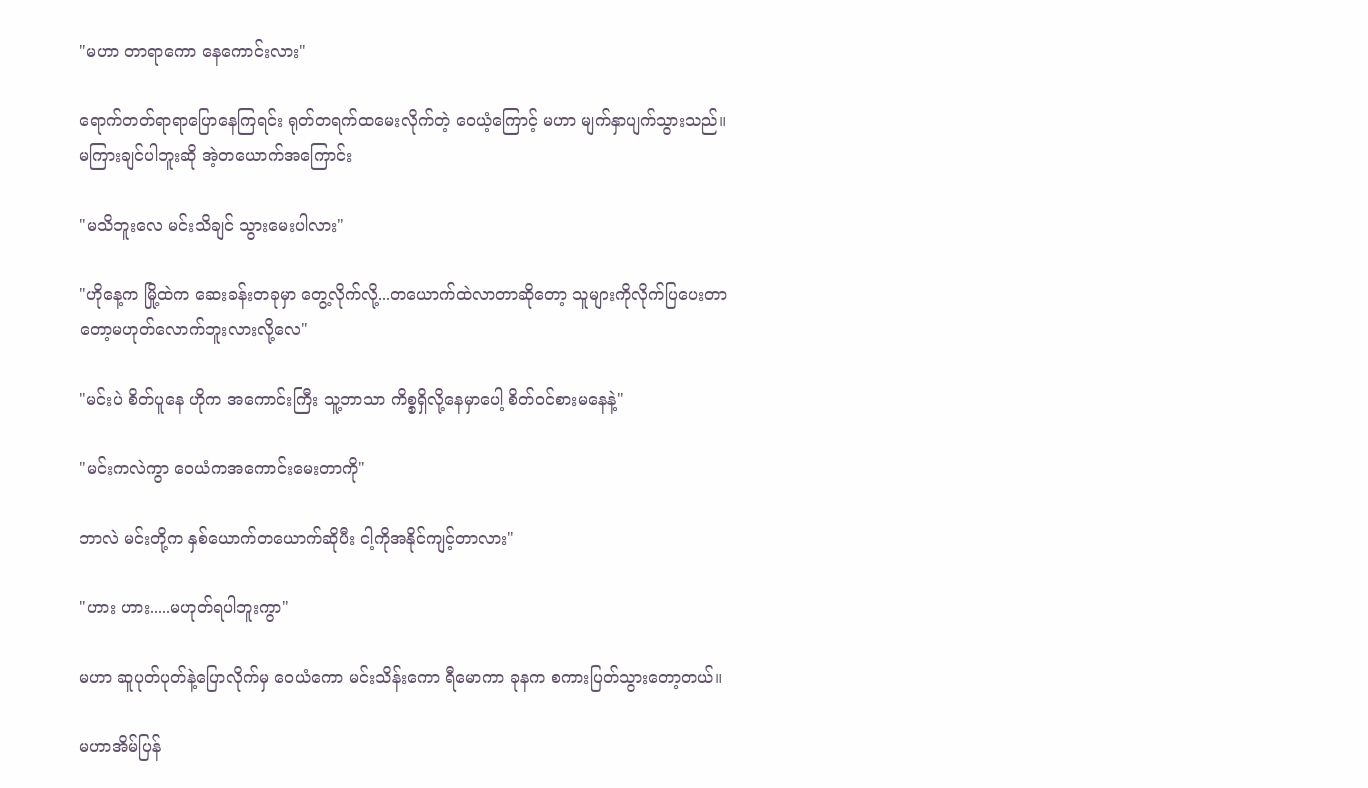"မဟာ တာရာကော နေကောင်းလား"

ရောက်တတ်ရာရာပြောနေကြရင်း ရုတ်တရက်ထမေးလိုက်တဲ့ ဝေယံ့ကြောင့် မဟာ မျက်နှာပျက်သွားသည်။ မကြားချင်ပါဘူးဆို အဲ့တယောက်အကြောင်း

"မသိဘူးလေ မင်းသိချင် သွားမေးပါလား"

"ဟိုနေ့က မြို့ထဲက ဆေးခန်းတခုမှာ တွေ့လိုက်လို့...တယောက်ထဲလာတာဆိုတော့ သူများကိုလိုက်ပြပေးတာတော့မဟုတ်လောက်ဘူးလားလို့လေ"

"မင်းပဲ စိတ်ပူနေ ဟိုက အကောင်းကြီး သူ့ဘာသာ ကိစ္စရှိလို့နေမှာပေါ့ စိတ်ဝင်စားမနေနဲ့"

"မင်းကလဲကွာ ဝေယံကအကောင်းမေးတာကို"

ဘာလဲ မင်းတို့က နှစ်ယောက်တယောက်ဆိုပီး ငါ့ကိုအနိုင်ကျင့်တာလား"

"ဟား ဟား.....မဟုတ်ရပါဘူးကွာ"

မဟာ ဆူပုတ်ပုတ်နဲ့ပြောလိုက်မှ ဝေယံကော မင်းသိန်းကော ရီမောကာ ခုနက စကားပြတ်သွားတော့တယ်။

မဟာအိမ်ပြန်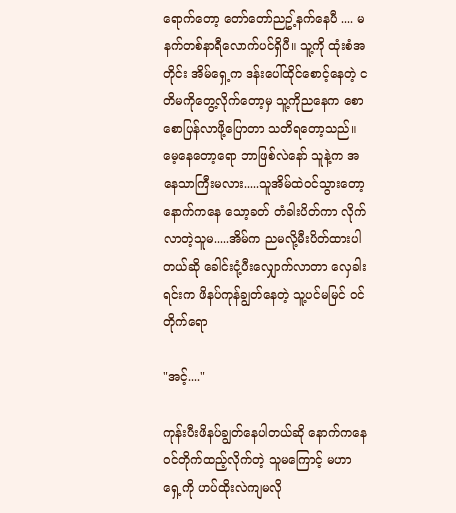ရောက်တော့ တော်တော်ညဥ့်နက်နေပီ .... မနက်တစ်နာရီလောက်ပင်ရှိပီ။ သူ့ကို ထုံးစံအတိုင်း အိမ်ရှေ့က ဒန်းပေါ်ထိုင်စောင့်နေတဲ့ ငတိမကိုတွေ့လိုက်တော့မှ သူ့ကိုညနေက စောစောပြန်လာဖို့ပြောတာ သတိရတော့သည်။ မေ့နေတော့ရော ဘာဖြစ်လဲနော် သူနဲ့က အနေသာကြီးမလား.....သူအိမ်ထဲဝင်သွားတော့ နောက်ကနေ သော့ခတ် တံခါးပိတ်ကာ လိုက်လာတဲ့သူမ.....အိမ်က ညမလို့မီးပိတ်ထားပါတယ်ဆို ခေါင်းငုံ့ပီးလျှောက်လာတာ လှေခါးရင်းက ဖိနပ်ကုန်ချွတ်နေတဲ့ သူ့ပင်မမြင် ဝင်တိုက်ရော

"အင့်...."

ကုန်းပီးဖိနပ်ချွတ်နေပါတယ်ဆို နောက်ကနေ ဝင်တိုက်ထည့်လိုက်တဲ့ သူမကြောင့် မဟာ ရှေ့ကို ဟပ်ထိုးလဲကျမလို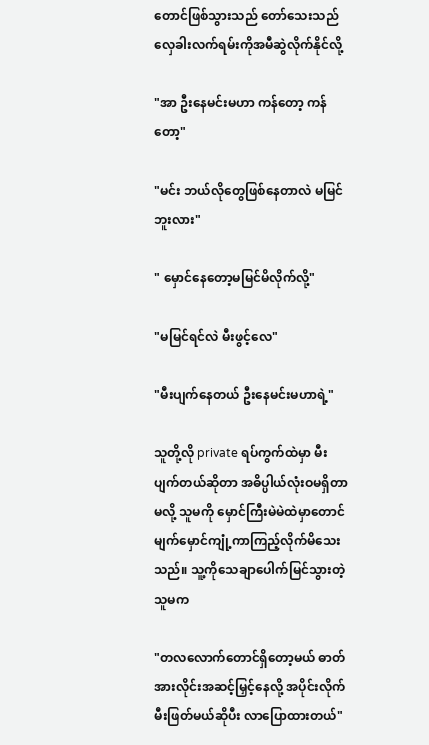တောင်ဖြစ်သွားသည် တော်သေးသည် လှေခါးလက်ရမ်းကိုအမီဆွဲလိုက်နိုင်လို့

"အာ ဦးနေမင်းမဟာ ကန်တော့ ကန်တော့"

"မင်း ဘယ်လိုတွေဖြစ်နေတာလဲ မမြင်ဘူးလား"

" မှောင်နေတော့မမြင်မိလိုက်လို့"

"မမြင်ရင်လဲ မီးဖွင့်လေ"

"မီးပျက်နေတယ် ဦးနေမင်းမဟာရဲ့"

သူတို့လို private ရပ်ကွက်ထဲမှာ မီးပျက်တယ်ဆိုတာ အဓိပ္ပါယ်လုံးဝမရှိတာမလို့ သူမကို မှောင်ကြီးမဲမဲထဲမှာတောင် မျက်မှောင်ကျုံ့ကာကြည့်လိုက်မိသေးသည်။ သူ့ကိုသေချာပေါက်မြင်သွားတဲ့ သူမက

"တလလောက်တောင်ရှိတော့မယ် ဓာတ်အားလိုင်းအဆင့်မြှင့်နေလို့ အပိုင်းလိုက်မီးဖြတ်မယ်ဆိုပီး လာပြောထားတယ်"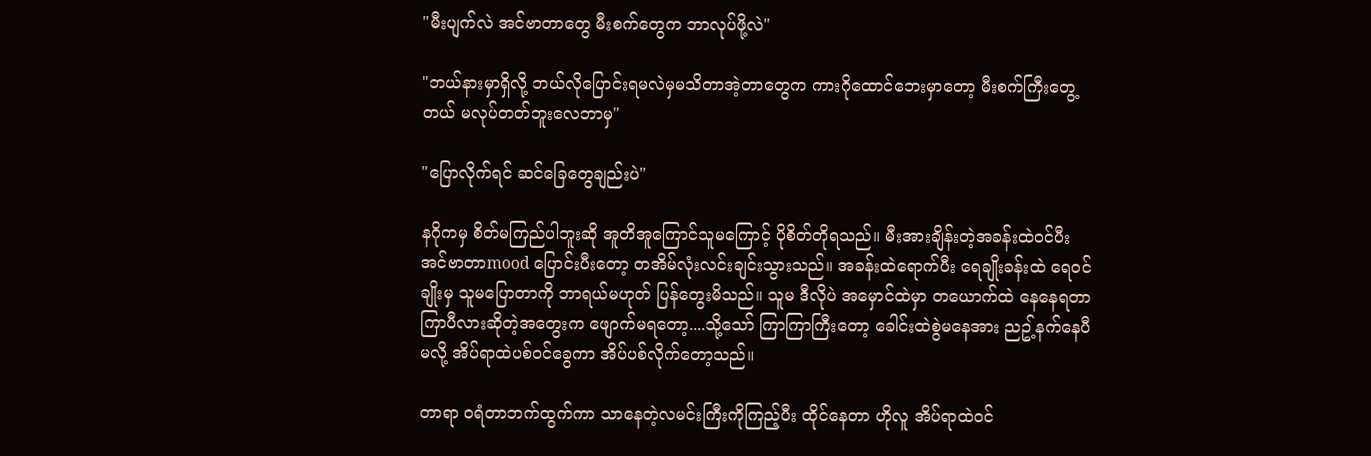"မီးပျက်လဲ အင်ဗာတာတွေ မီးစက်တွေက ဘာလုပ်ဖို့လဲ"

"ဘယ်နားမှာရှိလို့ ဘယ်လိုပြောင်းရမလဲမှမသိတာအဲ့တာတွေက ကားဂိုထောင်ဘေးမှာတော့ မီးစက်ကြီးတွေ့တယ် မလုပ်တတ်ဘူးလေဘာမှ"

"ပြောလိုက်ရင် ဆင်ခြေတွေချည်းပဲ"

နဂိုကမှ စိတ်မကြည်ပါဘူးဆို အူတိအူကြောင်သူမကြောင့် ပိုစိတ်တိုရသည်။ မီးအားချိန်းတဲ့အခန်းထဲဝင်ပီး အင်ဗာတာmood ပြောင်းပီးတော့ တအိမ်လုံးလင်းချင်းသွားသည်။ အခန်းထဲရောက်ပီး ရေချိုးခန်းထဲ ရေဝင်ချိုးမှ သူမပြောတာကို ဘာရယ်မဟုတ် ပြန်တွေးမိသည်။ သူမ ဒီလိုပဲ အမှောင်ထဲမှာ တယောက်ထဲ နေနေရတာကြာပီလားဆိုတဲ့အတွေးက ဖျောက်မရတော့....သို့သော် ကြာကြာကြီးတော့ ခေါင်းထဲစွဲမနေအား ညဥ့်နက်နေပီမလို့ အိပ်ရာထဲပစ်ဝင်ခွေကာ အိပ်ပစ်လိုက်တော့သည်။

တာရာ ဝရံတာဘက်ထွက်ကာ သာနေတဲ့လမင်းကြီးကိုကြည့်ပီး ထိုင်နေတာ ဟိုလူ အိပ်ရာထဲဝင်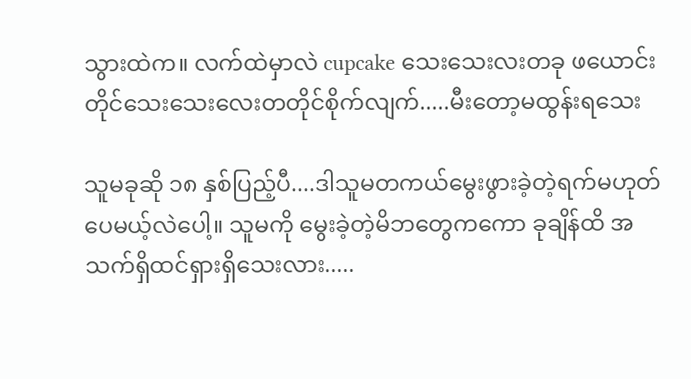သွားထဲက။ လက်ထဲမှာလဲ cupcake သေးသေးလးတခု ဖယောင်းတိုင်သေးသေးလေးတတိုင်စိုက်လျက်.....မီးတော့မထွန်းရသေး

သူမခုဆို ၁၈ နှစ်ပြည့်ပီ....ဒါသူမတကယ်မွေးဖွားခဲ့တဲ့ရက်မဟုတ်ပေမယ့်လဲပေါ့။ သူမကို မွေးခဲ့တဲ့မိဘတွေကကော ခုချိန်ထိ အသက်ရှိထင်ရှားရှိသေးလား.....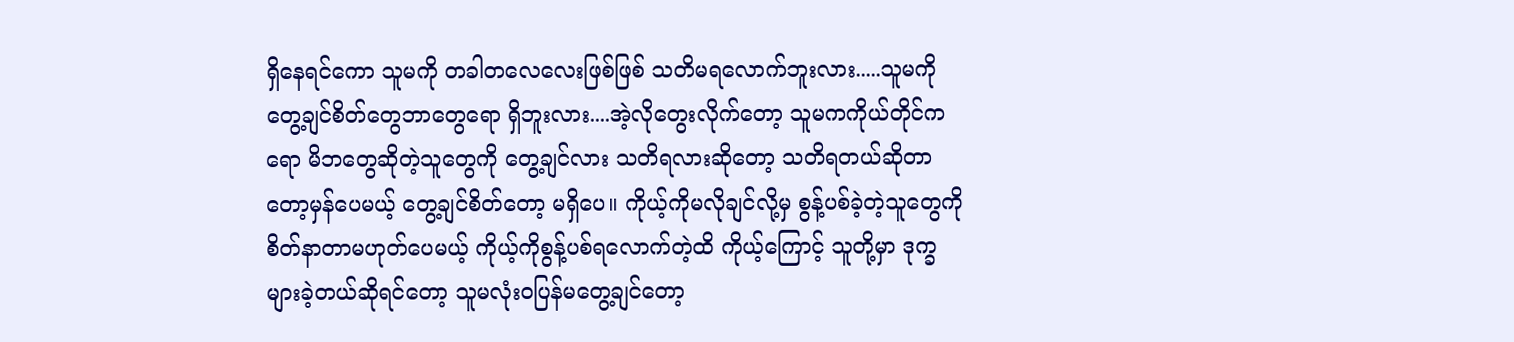ရှိနေရင်ကော သူမကို တခါတလေလေးဖြစ်ဖြစ် သတိမရလောက်ဘူးလား.....သူမကိုတွေ့ချင်စိတ်တွေဘာတွေရော ရှိဘူးလား....အဲ့လိုတွေးလိုက်တော့ သူမကကိုယ်တိုင်ကရော မိဘတွေဆိုတဲ့သူတွေကို တွေ့ချင်လား သတိရလားဆိုတော့ သတိရတယ်ဆိုတာတော့မှန်ပေမယ့် တွေ့ချင်စိတ်တော့ မရှိပေ။ ကိုယ့်ကိုမလိုချင်လို့မှ စွန့်ပစ်ခဲ့တဲ့သူတွေကို စိတ်နာတာမဟုတ်ပေမယ့် ကိုယ့်ကိုစွန့်ပစ်ရလောက်တဲ့ထိ ကိုယ့်ကြောင့် သူတို့မှာ ဒုက္ခများခဲ့တယ်ဆိုရင်တော့ သူမလုံးဝပြန်မတွေ့ချင်တော့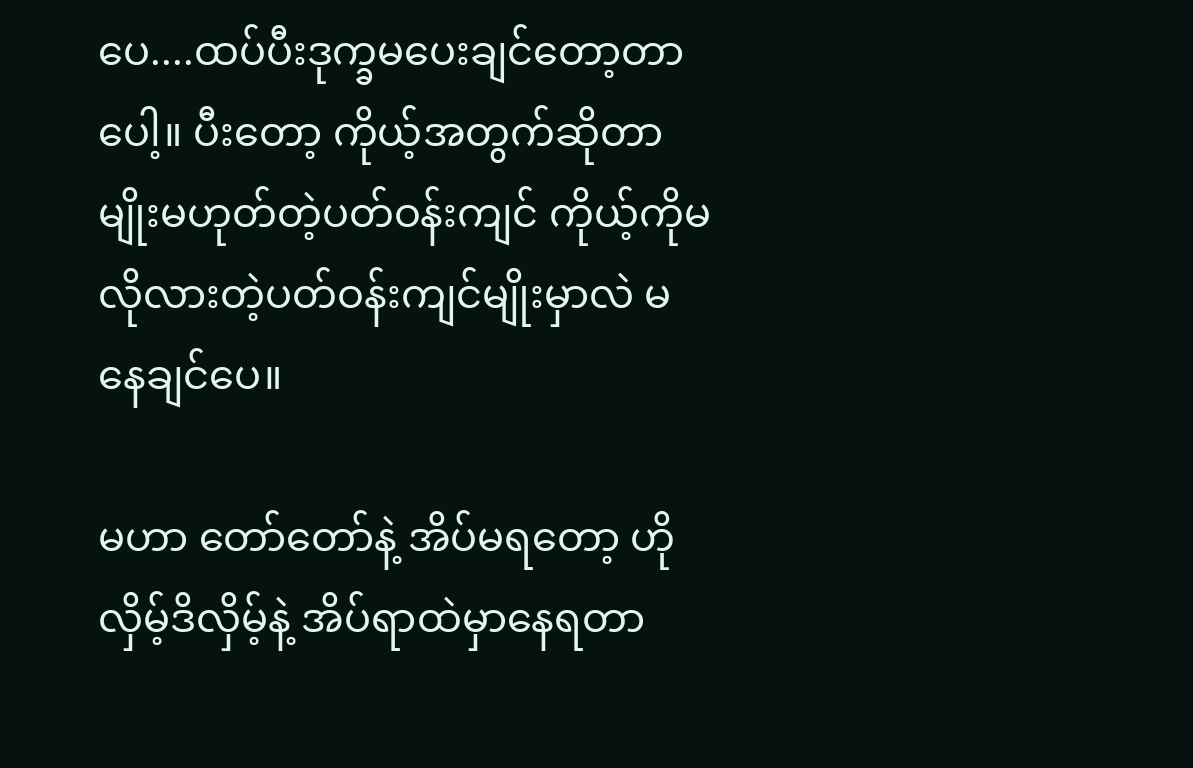ပေ....ထပ်ပီးဒုက္ခမပေးချင်တော့တာပေါ့။ ပီးတော့ ကိုယ့်အတွက်ဆိုတာမျိုးမဟုတ်တဲ့ပတ်ဝန်းကျင် ကိုယ့်ကိုမလိုလားတဲ့ပတ်ဝန်းကျင်မျိုးမှာလဲ မနေချင်ပေ။

မဟာ တော်တော်နဲ့ အိပ်မရတော့ ဟိုလှိမ့်ဒိလှိမ့်နဲ့ အိပ်ရာထဲမှာနေရတာ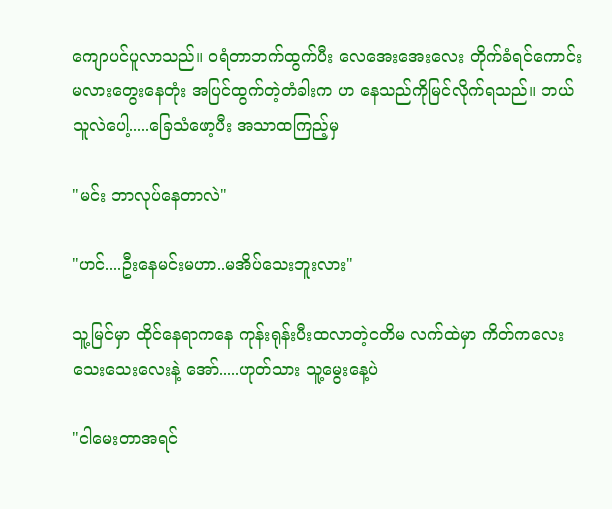ကျောပင်ပူလာသည်။ ဝရံတာဘက်ထွက်ပီး လေအေးအေးလေး တိုက်ခံရင်ကောင်းမလားတွေးနေတုံး အပြင်ထွက်တဲ့တံခါးက ဟ နေသည်ကိုမြင်လိုက်ရသည်။ ဘယ်သူလဲပေါ့.....ခြေသံဖော့ပီး အသာထကြည့်မှ

"မင်း ဘာလုပ်နေတာလဲ"

"ဟင်....ဦးနေမင်းမဟာ..မအိပ်သေးဘူးလား"

သူ့မြင်မှာ ထိုင်နေရာကနေ ကုန်းရုန်းပီးထလာတဲ့ငတိမ လက်ထဲမှာ ကိတ်ကလေးသေးသေးလေးနဲ့ အော်.....ဟုတ်သား သူ့မွေးနေ့ပဲ

"ငါမေးတာအရင်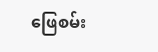ဖြေစမ်း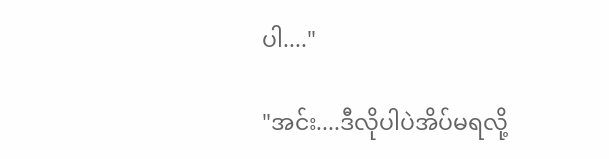ပါ...."

"အင်း....ဒီလိုပါပဲအိပ်မရလို့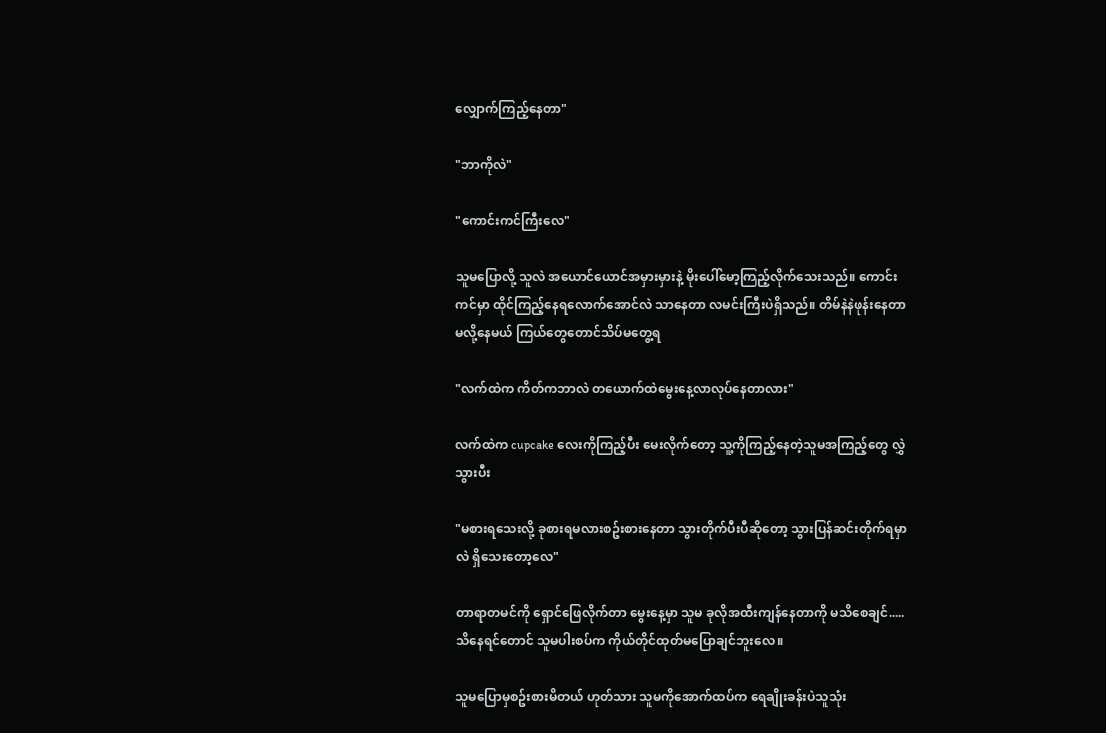လျှောက်ကြည့်နေတာ"

"ဘာကိုလဲ"

"ကောင်းကင်ကြီးလေ"

သူမပြောလို့ သူလဲ အယောင်ယောင်အမှားမှားနဲ့ မိုးပေါ်မော့ကြည့်လိုက်သေးသည်။ ကောင်းကင်မှာ ထိုင်ကြည့်နေရလောက်အောင်လဲ သာနေတာ လမင်းကြီးပဲရှိသည်။ တိမ်နဲနဲဖုန်းနေတာမလို့နေမယ် ကြယ်တွေတောင်သိပ်မတွေ့ရ

"လက်ထဲက ကိတ်ကဘာလဲ တယောက်ထဲမွေးနေ့လာလုပ်နေတာလား"

လက်ထဲက cupcake လေးကိုကြည့်ပီး မေးလိုက်တော့ သူ့ကိုကြည့်နေတဲ့သူမအကြည့်တွေ လွှဲသွားပီး

"မစားရသေးလို့ ခုစားရမလားစဥ်းစားနေတာ သွားတိုက်ပီးပီဆိုတော့ သွားပြန်ဆင်းတိုက်ရမှာလဲ ရှိသေးတော့လေ"

တာရာတမင်ကို ရှောင်ဖြေလိုက်တာ မွေးနေ့မှာ သူမ ခုလိုအထီးကျန်နေတာကို မသိစေချင်.....သိနေရင်တောင် သူမပါးစပ်က ကိုယ်တိုင်ထုတ်မပြောချင်ဘူးလေ။

သူမပြောမှစဥ်းစားမိတယ် ဟုတ်သား သူမကိုအောက်ထပ်က ရေချိုးခန်းပဲသူသုံး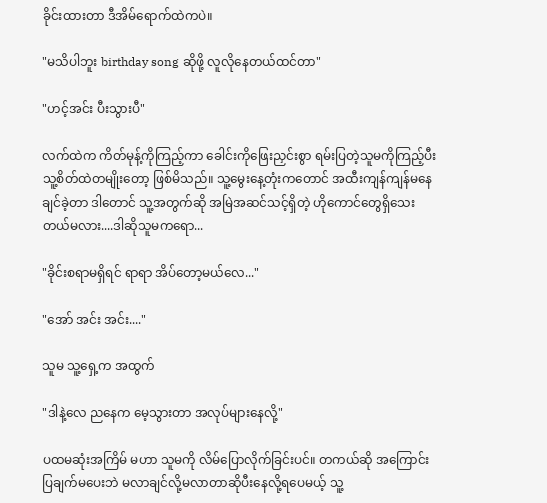ခိုင်းထားတာ ဒီအိမ်ရောက်ထဲကပဲ။

"မသိပါဘူး birthday song ဆိုဖို့ လူလိုနေတယ်ထင်တာ"

"ဟင့်အင်း ပီးသွားပီ"

လက်ထဲက ကိတ်မုန့်ကိုကြည့်ကာ ခေါင်းကိုဖြေးညှင်းစွာ ရမ်းပြတဲ့သူမကိုကြည့်ပီး သူ့စိတ်ထဲတမျိုးတော့ ဖြစ်မိသည်။ သူ့မွေးနေ့တုံးကတောင် အထီးကျန်ကျန်မနေချင်ခဲ့တာ ဒါတောင် သူ့အတွက်ဆို အမြဲအဆင်သင့်ရှိတဲ့ ဟိုကောင်တွေရှိသေးတယ်မလား....ဒါဆိုသူမကရော...

"ခိုင်းစရာမရှိရင် ရာရာ အိပ်တော့မယ်လေ..."

"အော် အင်း အင်း...."

သူမ သူ့ရှေ့က အထွက်

"ဒါနဲ့လေ ညနေက မေ့သွားတာ အလုပ်များနေလို့"

ပထမဆုံးအကြိမ် မဟာ သူမကို လိမ်ပြောလိုက်ခြင်းပင်။ တကယ်ဆို အကြောင်းပြချက်မပေးဘဲ မလာချင်လို့မလာတာဆိုပီးနေလို့ရပေမယ့် သူ့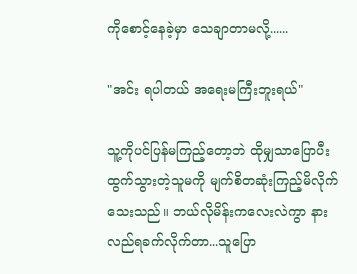ကိုစောင့်နေခဲ့မှာ သေချာတာမလို့......

"အင်း ရပါတယ် အရေးမကြီးဘူးရယ်"

သူ့ကိုပင်ပြန်မကြည့်တော့ဘဲ ထိုမျှသာပြောပီးထွက်သွားတဲ့သူမကို မျက်စိတဆုံးကြည့်မိလိုက်သေးသည်။ ဘယ်လိုမိန်းကလေးလဲကွာ နားလည်ရခက်လိုက်တာ...သူပြော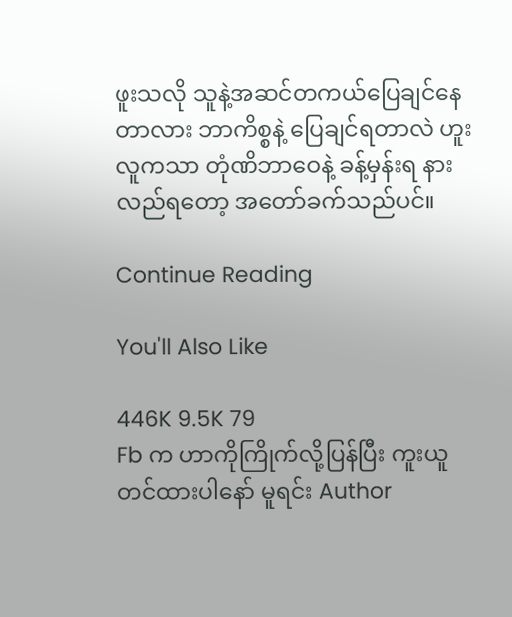ဖူးသလို သူနဲ့အဆင်တကယ်ပြေချင်နေတာလား ဘာကိစ္စနဲ့ ပြေချင်ရတာလဲ ဟူး လူကသာ တုံဏိဘာဝေနဲ့ ခန့်မှန်းရ နားလည်ရတော့ အတော်ခက်သည်ပင်။

Continue Reading

You'll Also Like

446K 9.5K 79
Fb က ဟာကိုကြိုက်လို့ပြန်ပြီး ကူးယူတင်ထားပါနော် မူရင်း Author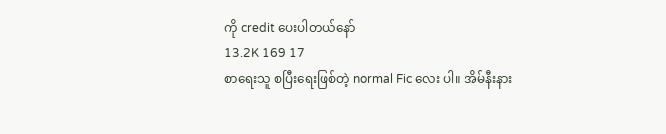ကို credit ပေးပါတယ်နော်
13.2K 169 17
စာရေးသူ စပြီးရေးဖြစ်တဲ့ normal Fic လေး ပါ။ အိမ်နီးနား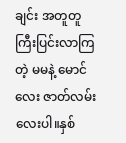ချင်း အတူတူ ကြီးပြင်းလာကြတဲ့ မမနဲ့ မောင်လေး ဇာတ်လမ်းလေးပါ။နှစ်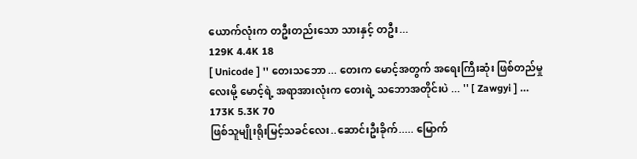ယောက်လုံးက တဦးတည်းသော သားနှင့် တဦး...
129K 4.4K 18
[ Unicode ] '' တေးသဘော ... တေးက မောင့်အတွက် အရေးကြီးဆုံး ဖြစ်တည်မှုလေးမို့ မောင့်ရဲ့ အရာအားလုံးက တေးရဲ့ သဘောအတိုင်းပဲ ... '' [ Zawgyi ] ...
173K 5.3K 70
ဖြစ်သူမျိုးရိုးမြင့်သခင်လေး..ဆောင်းဦးခိုက်..... မြောက်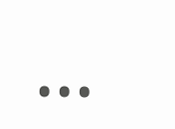...